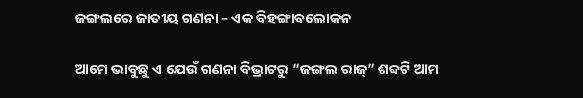ଜଙ୍ଗଲରେ ଜାତୀୟ ଗଣନା – ଏକ ବିହଙ୍ଗାବଲୋକନ

ଆମେ ଭାବୁଛୁ ଏ ଯେଉଁ ଗଣନା ବିଭ୍ରାଟରୁ “ଜଙ୍ଗଲ ରାଜ୍‌” ଶବ୍ଦଟି ଆମ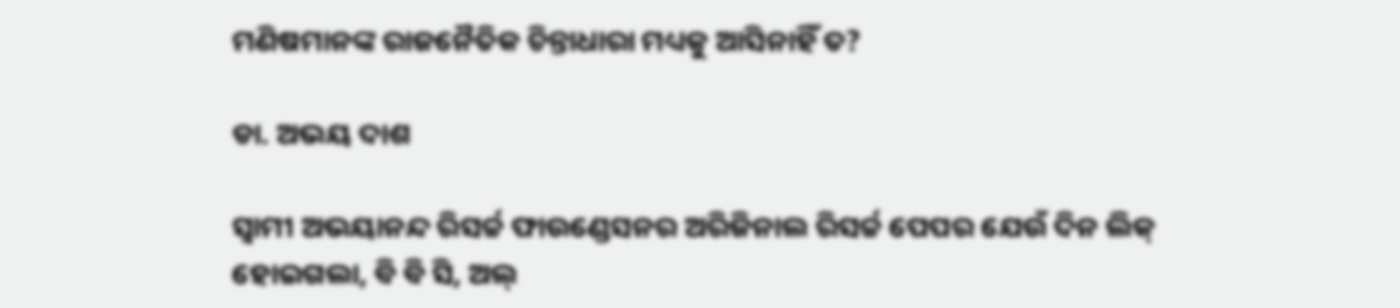ମଣିଷମାନଙ୍କ ରାଜନୈତିକ ଚିନ୍ତାଧାରା ମଧ୍ୟକୁ ଆସିନାହିଁ ତ?

ଡା. ଅଭୟ ଦାଶ

ସ୍ୱାମୀ ଅଭୟାନନ୍ଦ ରିସର୍ଚ୍ଚ ଫାଉଣ୍ଡେସନର ଅରିଜିନାଲ ରିସର୍ଚ୍ଚ ପେପର ଯେଉଁ ଦିନ ଲିକ୍ ହୋଇଗଲା, ବି ବି ସି, ଅଲ୍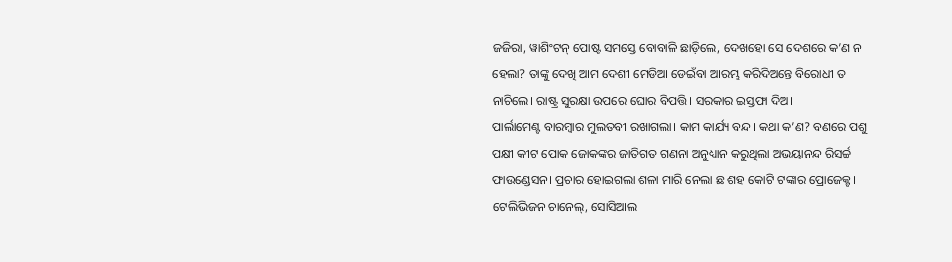ଜଜିରା, ୱାଶିଂଟନ୍ ପୋଷ୍ଟ ସମସ୍ତେ ବୋବାଳି ଛାଡ଼ିଲେ, ଦେଖହୋ ସେ ଦେଶରେ କ’ଣ ନ ହେଲା? ତାଙ୍କୁ ଦେଖି ଆମ ଦେଶୀ ମେଡିଆ ଡେଇଁବା ଆରମ୍ଭ କରିଦିଅନ୍ତେ ବିରୋଧୀ ତ ନାଚିଲେ। ରାଷ୍ଟ୍ର ସୁରକ୍ଷା ଉପରେ ଘୋର ବିପତ୍ତି। ସରକାର ଇସ୍ତଫା ଦିଅ।
ପାର୍ଲାମେଣ୍ଟ ବାରମ୍ବାର ମୁଲତବୀ ରଖାଗଲା। କାମ କାର୍ଯ୍ୟ ବନ୍ଦ। କଥା କ’ଣ? ବଣରେ ପଶୁ ପକ୍ଷୀ କୀଟ ପୋକ ଜୋକଙ୍କର ଜାତିଗତ ଗଣନା ଅନୁଧ୍ୟାନ କରୁଥିଲା ଅଭୟାନନ୍ଦ ରିସର୍ଚ୍ଚ ଫାଉଣ୍ଡେସନ। ପ୍ରଚାର ହୋଇଗଲା ଶଳା ମାରି ନେଲା ଛ ଶହ କୋଟି ଟଙ୍କାର ପ୍ରୋଜେକ୍ଟ। ଟେଲିଭିଜନ ଚାନେଲ୍‌, ସୋସିଆଲ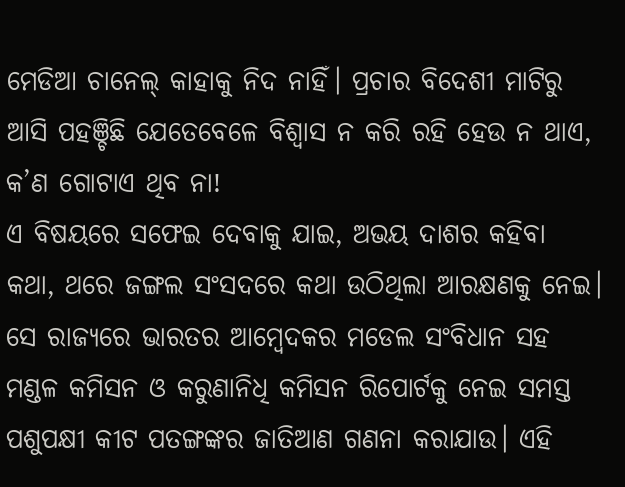ମେଡିଆ ଚାନେଲ୍ କାହାକୁ ନିଦ ନାହିଁ। ପ୍ରଚାର ବିଦେଶୀ ମାଟିରୁ ଆସି ପହଞ୍ଚିଛି ଯେତେବେଳେ ବିଶ୍ୱାସ ନ କରି ରହି ହେଉ ନ ଥାଏ, କ’ଣ ଗୋଟାଏ ଥିବ ନା!
ଏ ବିଷୟରେ ସଫେଇ ଦେବାକୁ ଯାଇ, ଅଭୟ ଦାଶର କହିବା କଥା, ଥରେ ଜଙ୍ଗଲ ସଂସଦରେ କଥା ଉଠିଥିଲା ଆରକ୍ଷଣକୁ ନେଇ। ସେ ରାଜ୍ୟରେ ଭାରତର ଆମ୍ବେଦକର ମଡେଲ ସଂବିଧାନ ସହ ମଣ୍ଡଳ କମିସନ ଓ କରୁଣାନିଧି କମିସନ ରିପୋର୍ଟକୁ ନେଇ ସମସ୍ତ ପଶୁପକ୍ଷୀ କୀଟ ପତଙ୍ଗଙ୍କର ଜାତିଆଣ ଗଣନା କରାଯାଉ। ଏହି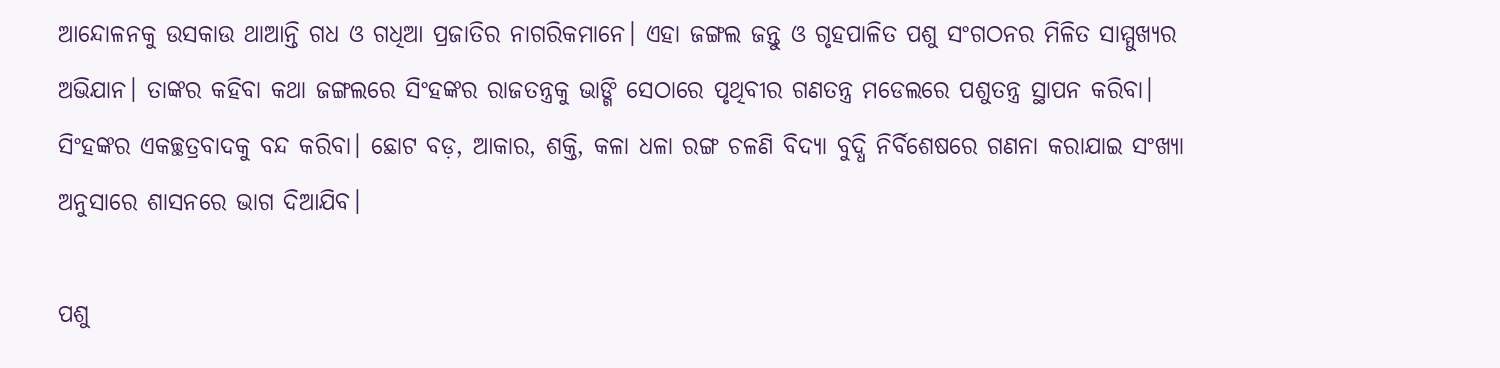ଆନ୍ଦୋଳନକୁ ଉସକାଉ ଥାଆନ୍ତି ଗଧ ଓ ଗଧିଆ ପ୍ରଜାତିର ନାଗରିକମାନେ। ଏହା ଜଙ୍ଗଲ ଜନ୍ତୁ ଓ ଗୃହପାଳିତ ପଶୁ ସଂଗଠନର ମିଳିତ ସାମ୍ମୁଖ୍ୟର ଅଭିଯାନ। ତାଙ୍କର କହିବା କଥା ଜଙ୍ଗଲରେ ସିଂହଙ୍କର ରାଜତନ୍ତ୍ରକୁ ଭାଙ୍ଗି ସେଠାରେ ପୃଥିବୀର ଗଣତନ୍ତ୍ର ମଡେଲରେ ପଶୁତନ୍ତ୍ର ସ୍ଥାପନ କରିବା। ସିଂହଙ୍କର ଏକଚ୍ଛତ୍ରବାଦକୁ ବନ୍ଦ କରିବା। ଛୋଟ ବଡ଼, ଆକାର, ଶକ୍ତି, କଳା ଧଳା ରଙ୍ଗ ଚଳଣି ବିଦ୍ୟା ବୁଦ୍ଧି ନିର୍ବିଶେଷରେ ଗଣନା କରାଯାଇ ସଂଖ୍ୟା ଅନୁସାରେ ଶାସନରେ ଭାଗ ଦିଆଯିବ।

ପଶୁ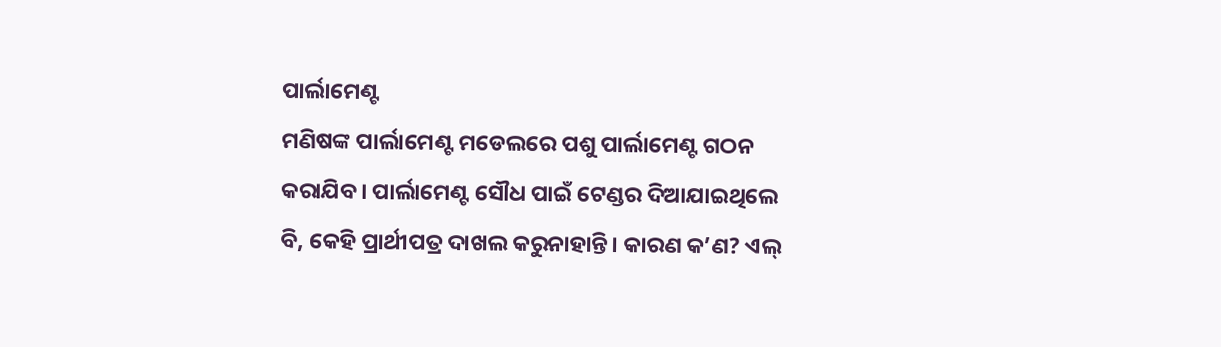ପାର୍ଲାମେଣ୍ଟ
ମଣିଷଙ୍କ ପାର୍ଲାମେଣ୍ଟ ମଡେଲରେ ପଶୁ ପାର୍ଲାମେଣ୍ଟ ଗଠନ କରାଯିବ। ପାର୍ଲାମେଣ୍ଟ ସୌଧ ପାଇଁ ଟେଣ୍ଡର ଦିଆଯାଇଥିଲେ ବି, କେହି ପ୍ରାର୍ଥୀପତ୍ର ଦାଖଲ କରୁନାହାନ୍ତି। କାରଣ କ’ଣ? ଏଲ୍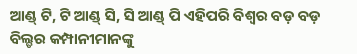ଆଣ୍ଡ୍ ଟି, ଟି ଆଣ୍ଡ୍ ସି, ସି ଆଣ୍ଡ୍ ପି ଏହିପରି ବିଶ୍ୱର ବଡ଼ ବଡ଼ ବିଲ୍ଡର କମ୍ପାନୀମାନଙ୍କୁ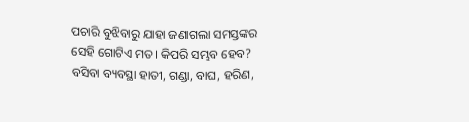ପଚାରି ବୁଝିବାରୁ ଯାହା ଜଣାଗଲା ସମସ୍ତଙ୍କର ସେହି ଗୋଟିଏ ମତ। କିପରି ସମ୍ଭବ ହେବ? ବସିବା ବ୍ୟବସ୍ଥା ହାତୀ, ଗଣ୍ଡା, ବାଘ, ହରିଣ,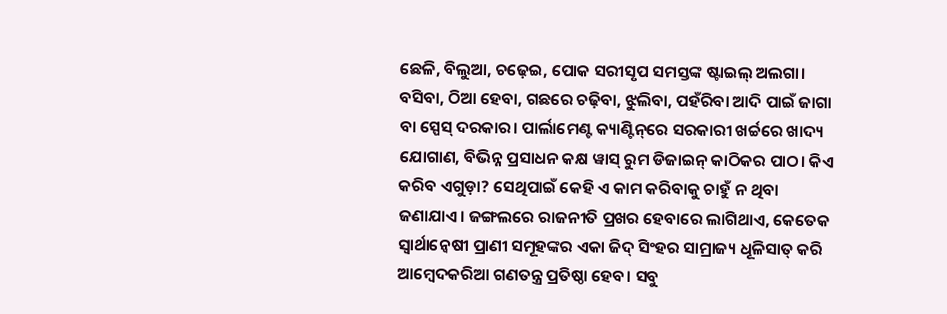ଛେଳି, ବିଲୁଆ, ଚଢ଼େଇ, ପୋକ ସରୀସୃପ ସମସ୍ତଙ୍କ ଷ୍ଟାଇଲ୍ ଅଲଗା। ବସିବା, ଠିଆ ହେବା, ଗଛରେ ଚଢ଼ିବା, ଝୁଲିବା, ପହଁରିବା ଆଦି ପାଇଁ ଜାଗା ବା ସ୍ପେସ୍ ଦରକାର। ପାର୍ଲାମେଣ୍ଟ କ୍ୟାଣ୍ଟିନ୍‌ରେ ସରକାରୀ ଖର୍ଚ୍ଚରେ ଖାଦ୍ୟ ଯୋଗାଣ, ବିଭିନ୍ନ ପ୍ରସାଧନ କକ୍ଷ ୱାସ୍ ରୁମ ଡିଜାଇନ୍ କାଠିକର ପାଠ। କିଏ କରିବ ଏଗୁଡ଼ା? ସେଥିପାଇଁ କେହି ଏ କାମ କରିବାକୁ ଚାହୁଁ ନ ଥିବା ଜଣାଯାଏ। ଜଙ୍ଗଲରେ ରାଜନୀତି ପ୍ରଖର ହେବାରେ ଲାଗିଥାଏ, କେତେକ ସ୍ୱାର୍ଥାନ୍ୱେଷୀ ପ୍ରାଣୀ ସମୂହଙ୍କର ଏକା ଜିଦ୍ ସିଂହର ସାମ୍ରାଜ୍ୟ ଧୂଳିସାତ୍ କରି ଆମ୍ୱେଦକରିଆ ଗଣତନ୍ତ୍ର ପ୍ରତିଷ୍ଠା ହେବ। ସବୁ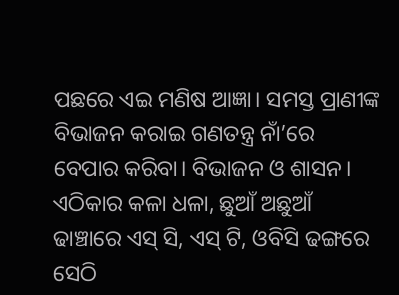ପଛରେ ଏଇ ମଣିଷ ଆଜ୍ଞା। ସମସ୍ତ ପ୍ରାଣୀଙ୍କ ବିଭାଜନ କରାଇ ଗଣତନ୍ତ୍ର ନାଁ’ରେ ବେପାର କରିବା। ବିଭାଜନ ଓ ଶାସନ।
ଏଠିକାର କଳା ଧଳା, ଛୁଆଁ ଅଛୁଆଁ ଢାଞ୍ଚାରେ ଏସ୍ ସି, ଏସ୍ ଟି, ଓବିସି ଢଙ୍ଗରେ ସେଠି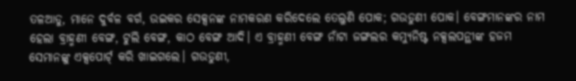ତଳଆଡୁ, ମାନେ ଦୁର୍ବଳ ବର୍ଗ, ଉଇକର ସେକ୍ସନଙ୍କ ନାମକରଣ କରିଦେଲେ ତେଲୁଣି ପୋକ; ଗଉଡୁଣୀ ପୋକ। ବେଙ୍ଗମାନଙ୍କର ନାମ ହେଲା ବ୍ରାହ୍ମଣୀ ବେଙ୍ଗ, ଟୁଲି ବେଙ୍ଗ, କାଠ ବେଙ୍ଗ ଆଦି। ଏ ବ୍ରାହ୍ମଣୀ ବେଙ୍ଗ ନାଁଟା ଜଙ୍ଗଲର କମ୍ୟୁନିଷ୍ଟ ନକ୍ସଲପନ୍ଥୀଙ୍କ ହଜମ ସେମାନଙ୍କୁ ଏକ୍ସପୋର୍ଟ୍ କରି ଖାଇଗଲେ। ଗଉଡୁଣୀ,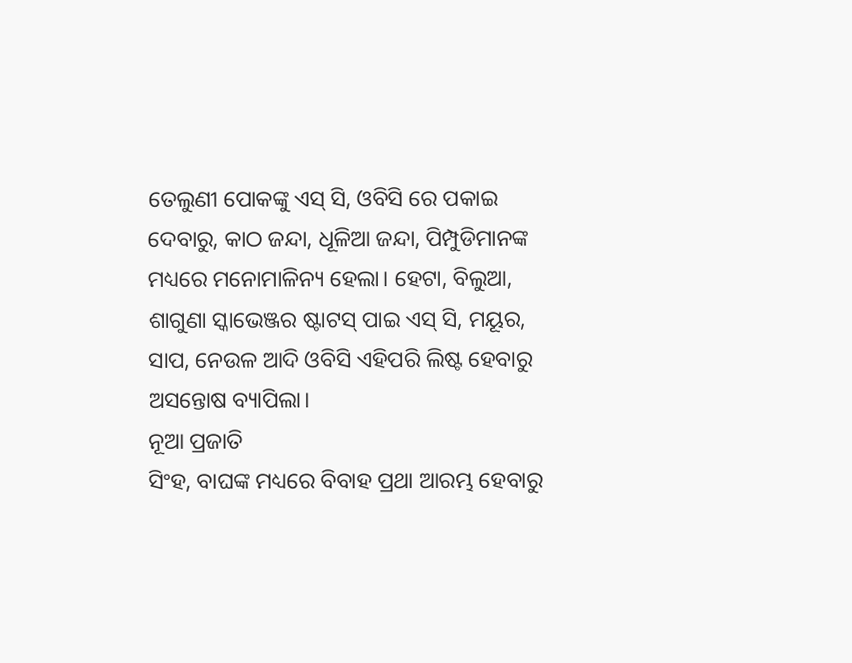ତେଲୁଣୀ ପୋକଙ୍କୁ ଏସ୍ ସି, ଓବିସି ରେ ପକାଇ ଦେବାରୁ, କାଠ ଜନ୍ଦା, ଧୂଳିଆ ଜନ୍ଦା, ପିମ୍ପୁଡିମାନଙ୍କ ମଧ୍ୟରେ ମନୋମାଳିନ୍ୟ ହେଲା। ହେଟା, ବିଲୁଆ, ଶାଗୁଣା ସ୍କାଭେଞ୍ଜର ଷ୍ଟାଟସ୍ ପାଇ ଏସ୍ ସି, ମୟୂର, ସାପ, ନେଉଳ ଆଦି ଓବିସି ଏହିପରି ଲିଷ୍ଟ ହେବାରୁ ଅସନ୍ତୋଷ ବ୍ୟାପିଲା।
ନୂଆ ପ୍ରଜାତି
ସିଂହ, ବାଘଙ୍କ ମଧ୍ୟରେ ବିବାହ ପ୍ରଥା ଆରମ୍ଭ ହେବାରୁ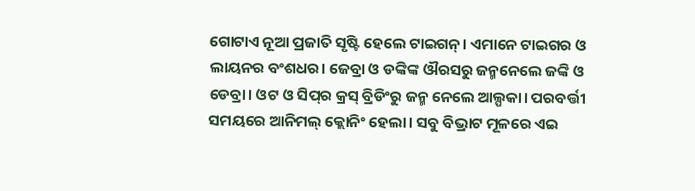ଗୋଟାଏ ନୂଆ ପ୍ରଜାତି ସୃଷ୍ଟି ହେଲେ ଟାଇଗନ୍‌। ଏମାନେ ଟାଇଗର ଓ ଲାୟନର ବଂଶଧର। ଜେବ୍ରା ଓ ଡଙ୍କିଙ୍କ ଔରସରୁ ଜନ୍ମନେଲେ ଜଙ୍କି ଓ ଡେବ୍ରା। ଓଟ ଓ ସିପ୍‌ର କ୍ରସ୍ ବ୍ରିଡିଂରୁ ଜନ୍ମ ନେଲେ ଆଲ୍ପକା। ପରବର୍ତ୍ତୀ ସମୟରେ ଆନିମଲ୍ କ୍ଲୋନିଂ ହେଲା। ସବୁ ବିଭ୍ରାଟ ମୂଳରେ ଏଇ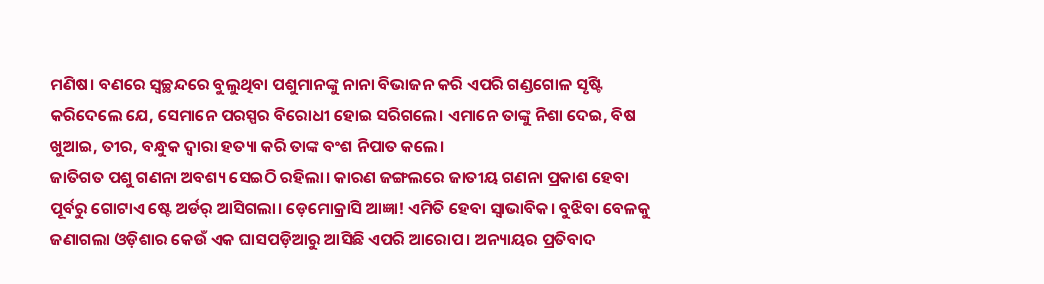ମଣିଷ। ବଣରେ ସ୍ୱଚ୍ଛନ୍ଦରେ ବୁଲୁଥିବା ପଶୁମାନଙ୍କୁ ନାନା ବିଭାଜନ କରି ଏପରି ଗଣ୍ଡଗୋଳ ସୃଷ୍ଟି କରିଦେଲେ ଯେ, ସେମାନେ ପରସ୍ପର ବିରୋଧୀ ହୋଇ ସରିଗଲେ। ଏମାନେ ତାଙ୍କୁ ନିଶା ଦେଇ, ବିଷ ଖୁଆଇ, ତୀର, ବନ୍ଧୁକ ଦ୍ୱାରା ହତ୍ୟା କରି ତାଙ୍କ ବଂଶ ନିପାତ କଲେ।
ଜାତିଗତ ପଶୁ ଗଣନା ଅବଶ୍ୟ ସେଇଠି ରହିଲା। କାରଣ ଜଙ୍ଗଲରେ ଜାତୀୟ ଗଣନା ପ୍ରକାଶ ହେବା ପୂର୍ବରୁ ଗୋଟାଏ ଷ୍ଟେ ଅର୍ଡର୍ ଆସିଗଲା। ଡ଼େମୋକ୍ରାସି ଆଜ୍ଞା! ଏମିତି ହେବା ସ୍ୱାଭାବିକ। ବୁଝିବା ବେଳକୁ ଜଣାଗଲା ଓଡ଼ିଶାର କେଉଁ ଏକ ଘାସପଡ଼ିଆରୁ ଆସିଛି ଏପରି ଆରୋପ। ଅନ୍ୟାୟର ପ୍ରତିବାଦ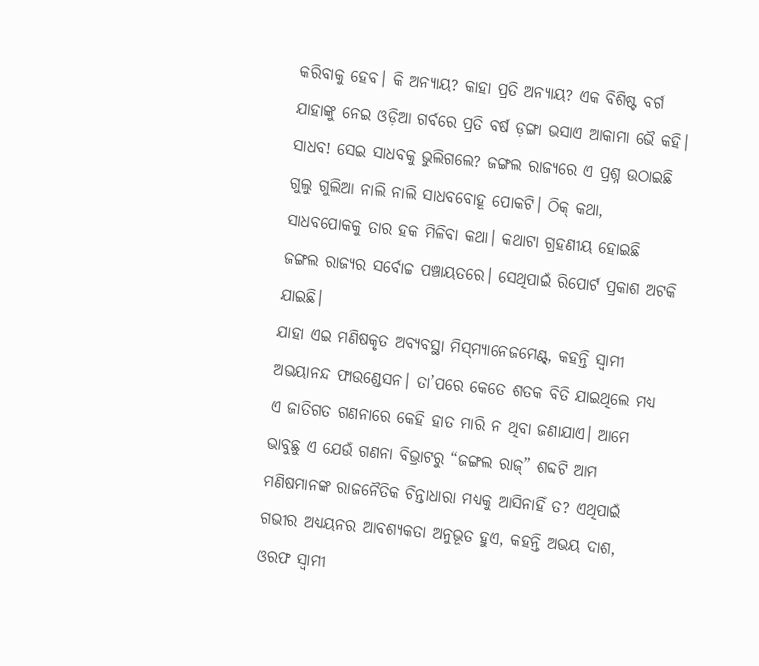କରିବାକୁ ହେବ। କି ଅନ୍ୟାୟ? କାହା ପ୍ରତି ଅନ୍ୟାୟ? ଏକ ବିଶିଷ୍ଟ ବର୍ଗ ଯାହାଙ୍କୁ ନେଇ ଓଡ଼ିଆ ଗର୍ବରେ ପ୍ରତି ବର୍ଷ ଡ଼ଙ୍ଗା ଭସାଏ ଆକାମା ଭୈ କହି। ସାଧବ! ସେଇ ସାଧବକୁ ଭୁଲିଗଲେ? ଜଙ୍ଗଲ ରାଜ୍ୟରେ ଏ ପ୍ରଶ୍ନ ଉଠାଇଛି ଗୁଲୁ ଗୁଲିଆ ନାଲି ନାଲି ସାଧବବୋହୂ ପୋକଟି। ଠିକ୍ କଥା, ସାଧବପୋକକୁ ତାର ହକ ମିଳିବା କଥା। କଥାଟା ଗ୍ରହଣୀୟ ହୋଇଛି ଜଙ୍ଗଲ ରାଜ୍ୟର ସର୍ବୋଚ୍ଚ ପଞ୍ଚାୟତରେ। ସେଥିପାଇଁ ରିପୋର୍ଟ ପ୍ରକାଶ ଅଟକି ଯାଇଛି।
ଯାହା ଏଇ ମଣିଷକୃତ ଅବ୍ୟବସ୍ଥା ମିସ୍‌ମ୍ୟାନେଜମେଣ୍ଟ୍‌, କହନ୍ତି ସ୍ୱାମୀ ଅଭୟାନନ୍ଦ ଫାଉଣ୍ଡେସନ। ତା’ପରେ କେତେ ଶତକ ବିତି ଯାଇଥିଲେ ମଧ୍ୟ ଏ ଜାତିଗତ ଗଣନାରେ କେହି ହାତ ମାରି ନ ଥିବା ଜଣାଯାଏ। ଆମେ ଭାବୁଛୁ ଏ ଯେଉଁ ଗଣନା ବିଭ୍ରାଟରୁ “ଜଙ୍ଗଲ ରାଜ୍‌” ଶବ୍ଦଟି ଆମ ମଣିଷମାନଙ୍କ ରାଜନୈତିକ ଚିନ୍ତାଧାରା ମଧ୍ୟକୁ ଆସିନାହିଁ ତ? ଏଥିପାଇଁ ଗଭୀର ଅଧ୍ୟୟନର ଆବଶ୍ୟକତା ଅନୁଭୂତ ହୁଏ, କହନ୍ତି ଅଭୟ ଦାଶ, ଓରଫ ସ୍ୱାମୀ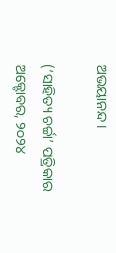ଅଭୟାନନ୍ଦ।

(‘ସାହିତ୍ୟ ଚର୍ଚ୍ଚା’ ପତ୍ରିକାର ଅକ୍ଟୋବର, ୨୦୨୪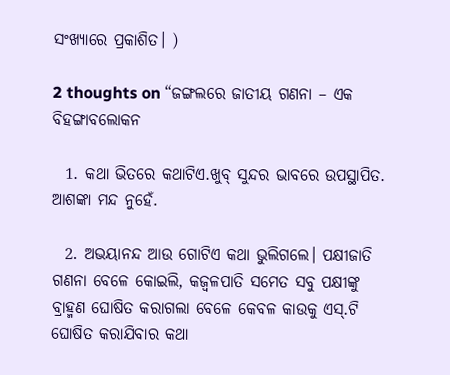ସଂଖ୍ୟାରେ ପ୍ରକାଶିତ। )

2 thoughts on “ଜଙ୍ଗଲରେ ଜାତୀୟ ଗଣନା – ଏକ ବିହଙ୍ଗାବଲୋକନ

  1. କଥା ଭିତରେ କଥାଟିଏ.ଖୁବ୍ ସୁନ୍ଦର ଭାବରେ ଉପସ୍ଥାପିତ. ଆଶଙ୍କା ମନ୍ଦ ନୁହେଁ.

  2. ଅଭୟାନନ୍ଦ ଆଉ ଗୋଟିଏ କଥା ଭୁଲିଗଲେ। ପକ୍ଷୀଜାତି ଗଣନା ବେଳେ କୋଇଲି, କଜ୍ବଳପାତି ସମେତ ସବୁ ପକ୍ଷୀଙ୍କୁ ବ୍ରାହ୍ମଣ ଘୋଷିତ କରାଗଲା ବେଳେ କେବଳ କାଉକୁ ଏସ୍.ଟି ଘୋଷିତ କରାଯିବାର କଥା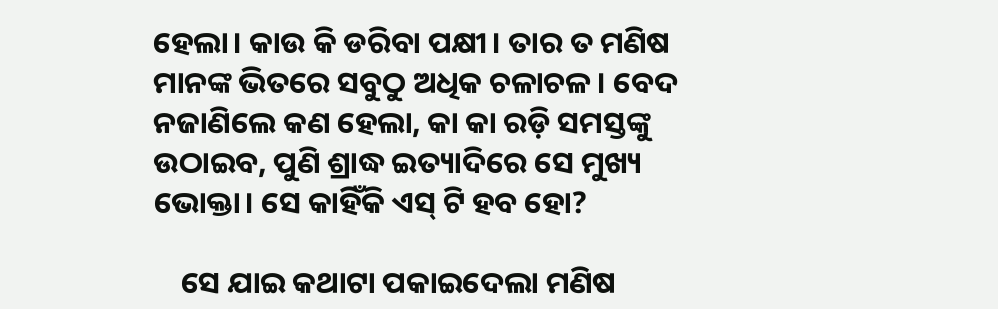ହେଲା। କାଉ କି ଡରିବା ପକ୍ଷୀ। ତାର ତ ମଣିଷ ମାନଙ୍କ ଭିତରେ ସବୁଠୁ ଅଧିକ ଚଳାଚଳ। ବେଦ ନଜାଣିଲେ କଣ ହେଲା, କା କା ରଡ଼ି ସମସ୍ତଙ୍କୁ ଉଠାଇବ, ପୁଣି ଶ୍ରାଦ୍ଧ ଇତ୍ୟାଦିରେ ସେ ମୁଖ୍ୟ ଭୋକ୍ତା। ସେ କାହିଁକି ଏସ୍ ଟି ହବ ହୋ?

    ସେ ଯାଇ କଥାଟା ପକାଇଦେଲା ମଣିଷ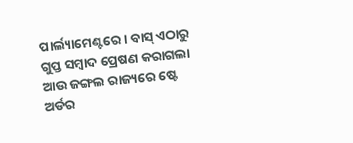ପାର୍ଲ୍ୟାମେଣ୍ଟରେ। ବାସ୍ ଏଠାରୁ ଗୁପ୍ତ ସମ୍ବାଦ ପ୍ରେଷଣ କରାଗଲା ଆଉ ଜଙ୍ଗଲ ରାଜ୍ୟରେ ଷ୍ଟେ ଅର୍ଡର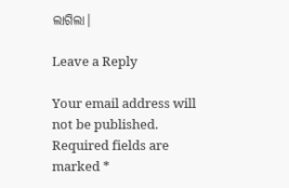ଲାଗିଲା।

Leave a Reply

Your email address will not be published. Required fields are marked *